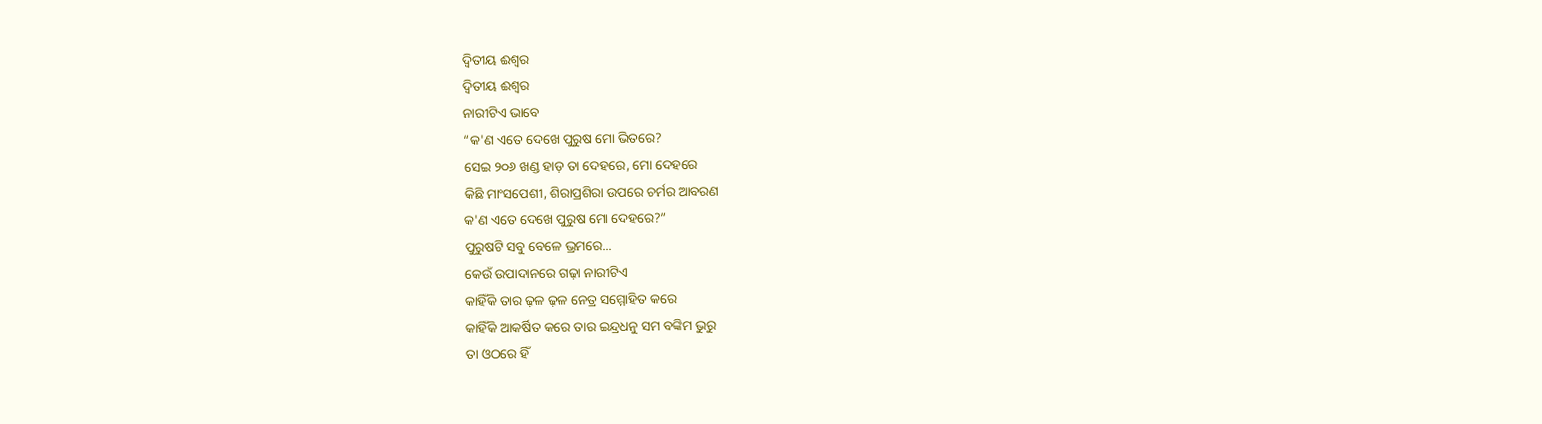ଦ୍ୱିତୀୟ ଈଶ୍ୱର
ଦ୍ୱିତୀୟ ଈଶ୍ୱର
ନାରୀଟିଏ ଭାବେ
“କ'ଣ ଏତେ ଦେଖେ ପୁରୁଷ ମୋ ଭିତରେ?
ସେଇ ୨୦୬ ଖଣ୍ଡ ହାଡ଼ ତା ଦେହରେ, ମୋ ଦେହରେ
କିଛି ମାଂସପେଶୀ, ଶିରାପ୍ରଶିରା ଉପରେ ଚର୍ମର ଆବରଣ
କ'ଣ ଏତେ ଦେଖେ ପୁରୁଷ ମୋ ଦେହରେ?”
ପୁରୁଷଟି ସବୁ ବେଳେ ଭ୍ରମରେ...
କେଉଁ ଉପାଦାନରେ ଗଢ଼ା ନାରୀଟିଏ
କାହିଁକି ତାର ଢ଼ଳ ଢ଼ଳ ନେତ୍ର ସମ୍ମୋହିତ କରେ
କାହିଁକି ଆକର୍ଷିତ କରେ ତାର ଇନ୍ଦ୍ରଧନୁ ସମ ବଙ୍କିମ ଭୁରୁ
ତା ଓଠରେ ହିଁ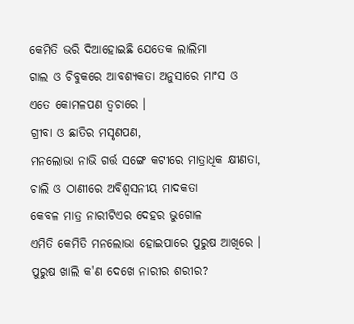କେମିତି ଭରି ଦିଆହୋଇଛି ଯେତେକ ଲାଲିମା
ଗାଲ ଓ ଚିବୁକରେ ଆବଶ୍ୟକତା ଅନୁସାରେ ମାଂସ ଓ
ଏତେ କୋମଳପଣ ତ୍ୱଚାରେ ।
ଗ୍ରୀବା ଓ ଛାତିର ମସୃଣପଣ,
ମନଲୋଭା ନାଭି ଗର୍ତ୍ତ ସଙ୍ଗେ କଟୀରେ ମାତ୍ରାଧିକ କ୍ଷୀଣତା,
ଚାଲି ଓ ଠାଣୀରେ ଅବିଶ୍ୱସନୀୟ ମାଦକତା
କେବଳ ମାତ୍ର ନାରୀଟିଏର ଦେହର ଭୁଗୋଳ
ଏମିତି କେମିତି ମନଲୋଭା ହୋଇପାରେ ପୁରୁଷ ଆଖିରେ ।
ପୁରୁଷ ଖାଲି କ'ଣ ଦେଖେ ନାରୀର ଶରୀର?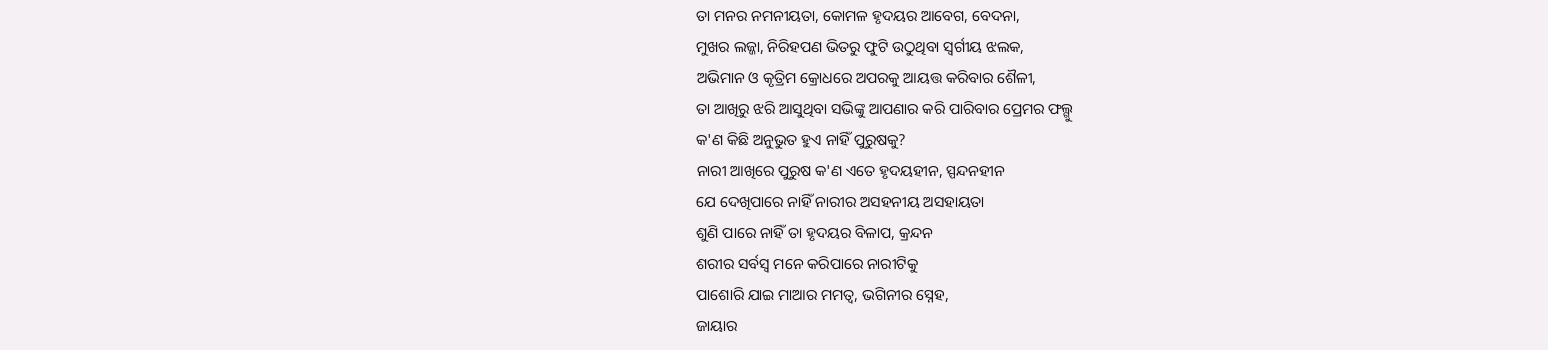ତା ମନର ନମନୀୟତା, କୋମଳ ହୃଦୟର ଆବେଗ, ବେଦନା,
ମୁଖର ଲଜ୍ଜା, ନିରିହପଣ ଭିତରୁ ଫୁଟି ଉଠୁଥିବା ସ୍ୱର୍ଗୀୟ ଝଲକ,
ଅଭିମାନ ଓ କୃତ୍ରିମ କ୍ରୋଧରେ ଅପରକୁ ଆୟତ୍ତ କରିବାର ଶୈଳୀ,
ତା ଆଖିରୁ ଝରି ଆସୁଥିବା ସଭିଙ୍କୁ ଆପଣାର କରି ପାରିବାର ପ୍ରେମର ଫଲ୍ଗୁ
କ'ଣ କିଛି ଅନୁଭୁତ ହୁଏ ନାହିଁ ପୁରୁଷକୁ?
ନାରୀ ଆଖିରେ ପୁରୁଷ କ'ଣ ଏତେ ହୃଦୟହୀନ, ସ୍ପନ୍ଦନହୀନ
ଯେ ଦେଖିପାରେ ନାହିଁ ନାରୀର ଅସହନୀୟ ଅସହାୟତା
ଶୁଣି ପାରେ ନାହିଁ ତା ହୃଦୟର ବିଳାପ, କ୍ରନ୍ଦନ
ଶରୀର ସର୍ବସ୍ୱ ମନେ କରିପାରେ ନାରୀଟିକୁ
ପାଶୋରି ଯାଇ ମାଆର ମମତ୍ୱ, ଭଗିନୀର ସ୍ନେହ,
ଜାୟାର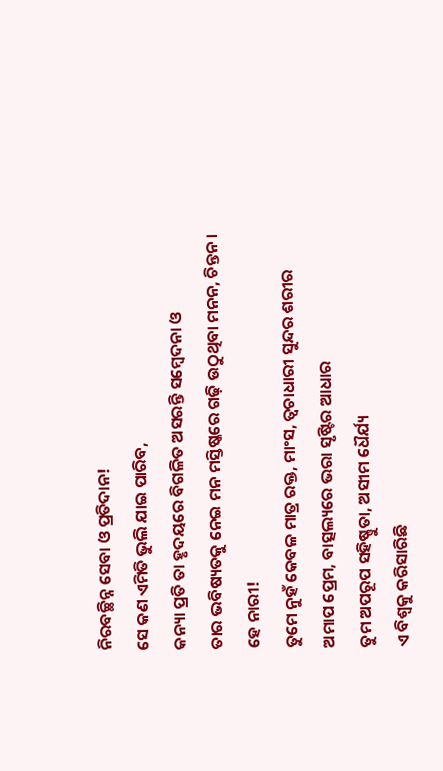ନିରବଚ୍ଛିନ୍ନ ସେବା ଓ ପ୍ରତିଦାନ!
ସେ କଣ ଏମିତି ଭୁଲି ଯାଇ ପାରିବ,
କନ୍ୟା ପ୍ରତି ତା ହୃଦୟରେ ବିଗଳିତ ଅସରନ୍ତି ସମ୍ବେଦନା ଓ
ତାର ଭବିଷ୍ୟତକୁ ନେଇ ମନ ମସ୍ତିଷ୍କରେ ଗଢ଼ି ଉଠୁଥିବା ମନନ, ଚିନ୍ତନ ।
ହେ ନାରୀ!
ତୁମେ ନୁହଁ କେବଳ ମାତ୍ର ରକ୍ତ, ମାଂସ, ତ୍ୱଚାଧାରୀ ସୁନ୍ଦର ଶରୀର
ଅମାପ ପ୍ରେମ, ବାତ୍ସଲ୍ୟରେ ଭରା ସୃଷ୍ଟିର ଆଧାର
ତୁମ ଅପରୂପ ସହିଷ୍ଣୁତା, ଅସୀମ ଧୈର୍ଯ୍ୟ
ଏ ବିଶ୍ୱକୁ କରିସାରିଛି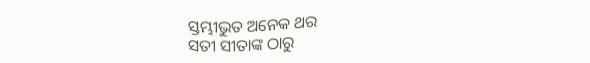ସ୍ତମ୍ଭୀଭୁତ ଅନେକ ଥର
ସତୀ ସୀତାଙ୍କ ଠାରୁ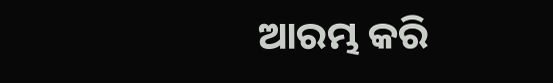ଆରମ୍ଭ କରି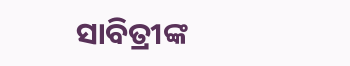ସାବିତ୍ରୀଙ୍କ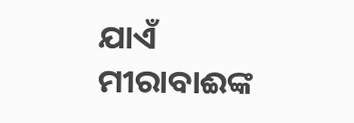ଯାଏଁ
ମୀରାବାଈଙ୍କ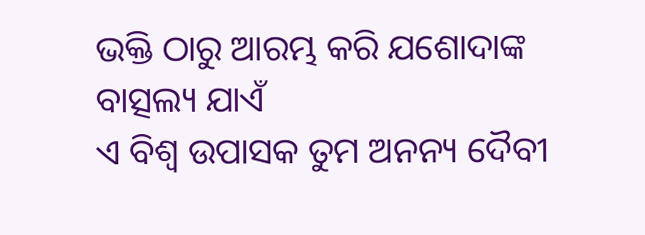ଭକ୍ତି ଠାରୁ ଆରମ୍ଭ କରି ଯଶୋଦାଙ୍କ ବାତ୍ସଲ୍ୟ ଯାଏଁ
ଏ ବିଶ୍ୱ ଉପାସକ ତୁମ ଅନନ୍ୟ ଦୈବୀ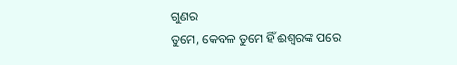ଗୁଣର
ତୁମେ, କେବଳ ତୁମେ ହିଁ ଈଶ୍ୱରଙ୍କ ପରେ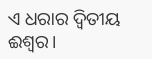ଏ ଧରାର ଦ୍ୱିତୀୟ ଈଶ୍ୱର।